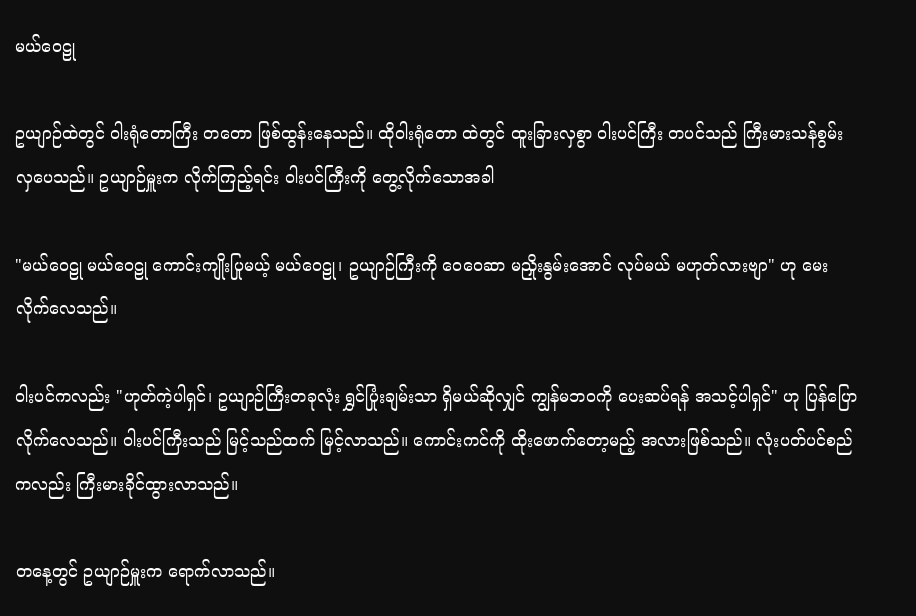မယ်ဝေဠု

ဥယျာဉ်ထဲတွင် ဝါးရုံတောကြီး တတော ဖြစ်ထွန်းနေသည်။ ထိုဝါးရုံတော ထဲတွင် ထူးခြားလှစွာ ဝါးပင်ကြီး တပင်သည် ကြီးမားသန်စွမ်း လှပေသည်။ ဥယျာဉ်မှူးက လိုက်ကြည့်ရင်း ဝါးပင်ကြီးကို တွေ့လိုက်သောအခါ

"မယ်ဝေဠု မယ်ဝေဠု ကောင်းကျိုးပြုမယ့် မယ်ဝေဠု၊ ဥယျာဉ်ကြီးကို ဝေဝေဆာ မညှိုးနွမ်းအောင် လုပ်မယ် မဟုတ်လားဗျာ" ဟု မေးလိုက်လေသည်။

ဝါးပင်ကလည်း "ဟုတ်ကဲ့ပါရှင်၊ ဥယျာဉ်ကြီးတခုလုံး ရွှင်ပြုံးချမ်းသာ ရှိမယ်ဆိုလျှင် ကျွန်မဘဝကို ပေးဆပ်ရန် အသင့်ပါရှင်" ဟု ပြန်ပြောလိုက်လေသည်။ ဝါးပင်ကြီးသည် မြင့်သည်ထက် မြင့်လာသည်။ ကောင်းကင်ကို ထိုးဖောက်တော့မည့် အလားဖြစ်သည်။ လုံးပတ်ပင်စည် ကလည်း ကြီးမားခိုင်ထွားလာသည်။

တနေ့တွင် ဥယျာဉ်မှူးက ရောက်လာသည်။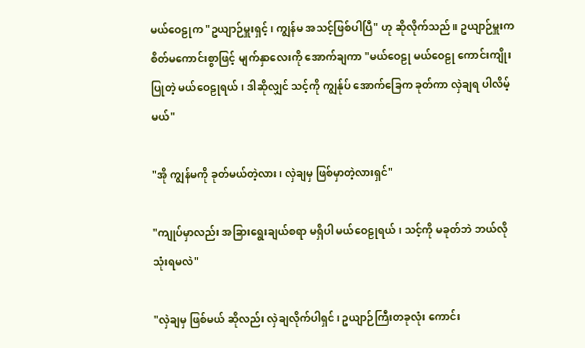မယ်ဝေဠုက "ဥယျာဉ်မှူးရှင့်၊ ကျွန်မ အသင့်ဖြစ်ပါပြီ" ဟု ဆိုလိုက်သည်။ ဥယျာဉ်မှူးက စိတ်မကောင်းစွာဖြင့် မျက်နှာလေးကို အောက်ချကာ "မယ်ဝေဠု မယ်ဝေဠု ကောင်းကျိုးပြုတဲ့ မယ်ဝေဠုရယ်၊ ဒါဆိုလျှင် သင့်ကို ကျွန်ုပ် အောက်ခြေက ခုတ်ကာ လှဲချရ ပါလိမ့်မယ်"

"အို ကျွန်မကို ခုတ်မယ်တဲ့လား၊ လှဲချမှ ဖြစ်မှာတဲ့လားရှင်"

"ကျုပ်မှာလည်း အခြားရွေးချယ်စရာ မရှိပါ မယ်ဝေဠုရယ်၊ သင့်ကို မခုတ်ဘဲ ဘယ်လို သုံးရမလဲ"

"လှဲချမှ ဖြစ်မယ် ဆိုလည်း လှဲချလိုက်ပါရှင်၊ ဥယျာဉ်ကြီးတခုလုံး ကောင်း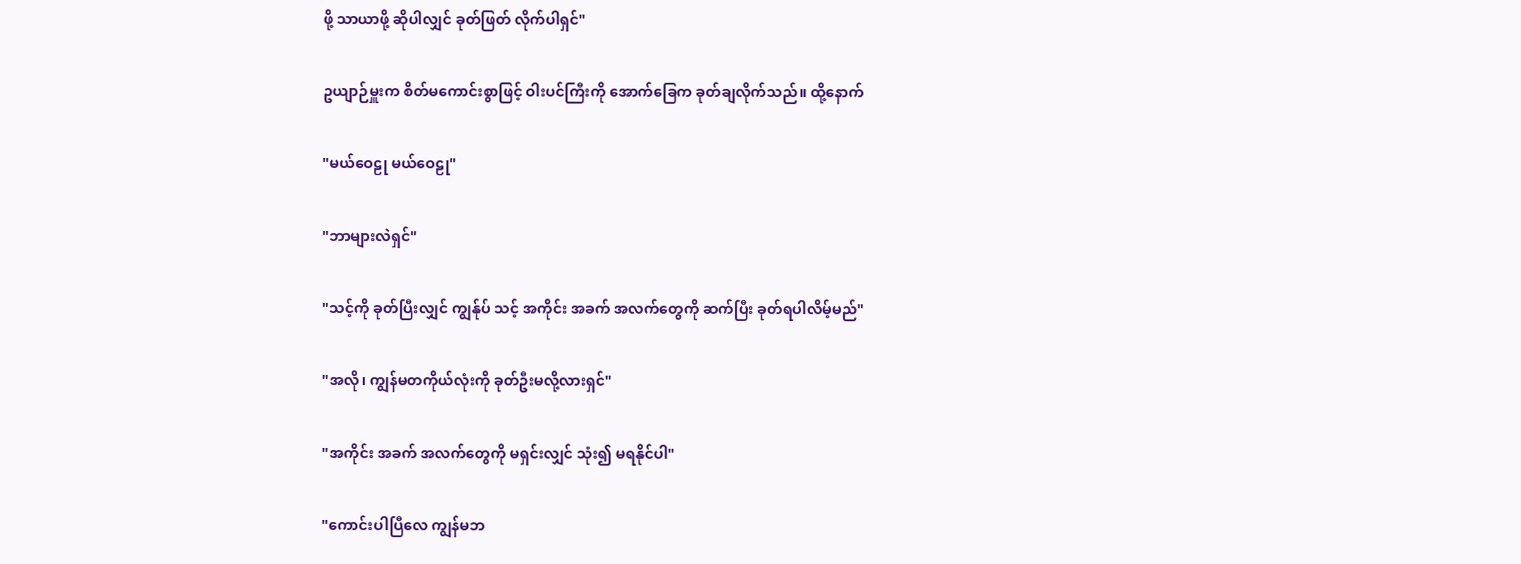ဖို့ သာယာဖို့ ဆိုပါလျှင် ခုတ်ဖြတ် လိုက်ပါရှင်"

ဥယျာဉ်မှူးက စိတ်မကောင်းစွာဖြင့် ဝါးပင်ကြီးကို အောက်ခြေက ခုတ်ချလိုက်သည်။ ထို့နောက်

"မယ်ဝေဠု မယ်ဝေဠု"

"ဘာများလဲရှင်"

"သင့်ကို ခုတ်ပြီးလျှင် ကျွန်ုပ် သင့် အကိုင်း အခက် အလက်တွေကို ဆက်ပြီး ခုတ်ရပါလိမ့်မည်"

"အလို၊ ကျွန်မတကိုယ်လုံးကို ခုတ်ဦးမလို့လားရှင်"

"အကိုင်း အခက် အလက်တွေကို မရှင်းလျှင် သုံး၍ မရနိုင်ပါ"

"ကောင်းပါပြီလေ ကျွန်မဘ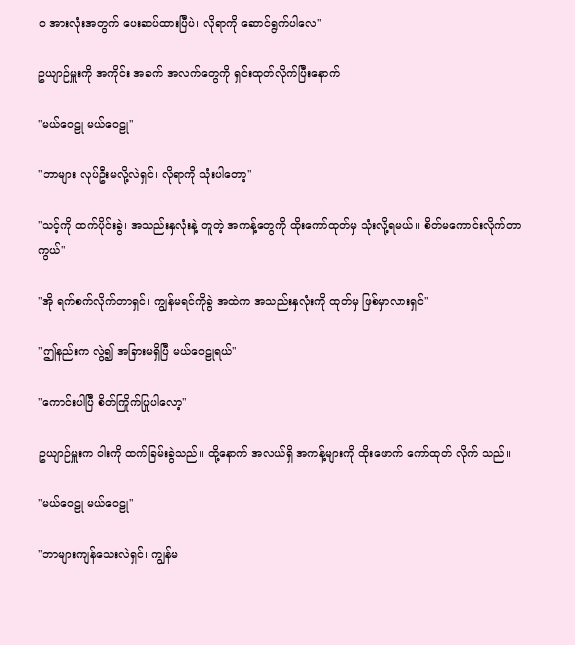ဝ အားလုံးအတွက် ပေးဆပ်ထားပြီပဲ၊ လိုရာကို ဆောင်ရွက်ပါလေ"

ဥယျာဉ်မှူးကို အကိုင်း အခက် အလက်တွေကို ရှင်းထုတ်လိုက်ပြီးနောက်

"မယ်ဝေဠု မယ်ဝေဠု"

"ဘာများ လုပ်ဦးမလို့လဲရှင်၊ လိုရာကို သုံးပါတော့"

"သင့်ကို ထက်ပိုင်းခွဲ၊ အသည်းနှလုံးနဲ့ တူတဲ့ အကန့်တွေကို ထိုးကော်ထုတ်မှ သုံးလို့ရမယ်။ စိတ်မကောင်းလိုက်တာကွယ်"

"အို ရက်စက်လိုက်တာရှင်၊ ကျွန်မရင်ကိုခွဲ အထဲက အသည်းနှလုံးကို ထုတ်မှ ဖြစ်မှာလားရှင်"

"ဤနည်းက လွဲ၍ အခြားမရှိပြီ မယ်ဝေဠုရယ်"

"ကောင်းပါပြီ စိတ်ကြိုက်ပြုပါလော့"

ဥယျာဉ်မှူးက ဝါးကို ထက်ခြမ်းခွဲသည်။ ထို့နောက် အလယ်ရှိ အကန့်များကို ထိုးဖောက် ကော်ထုတ် လိုက် သည်။

"မယ်ဝေဠု မယ်ဝေဠု"

"ဘာများကျန်သေးလဲရှင်၊ ကျွန်မ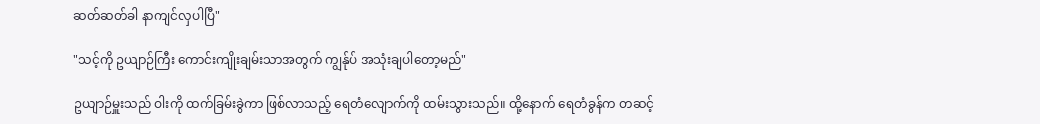ဆတ်ဆတ်ခါ နာကျင်လှပါပြီ"

"သင့်ကို ဥယျာဉ်ကြီး ကောင်းကျိုးချမ်းသာအတွက် ကျွန်ုပ် အသုံးချပါတော့မည်"

ဥယျာဉ်မှူးသည် ဝါးကို ထက်ခြမ်းခွဲကာ ဖြစ်လာသည့် ရေတံလျောက်ကို ထမ်းသွားသည်။ ထို့နောက် ရေတံခွန်က တဆင့်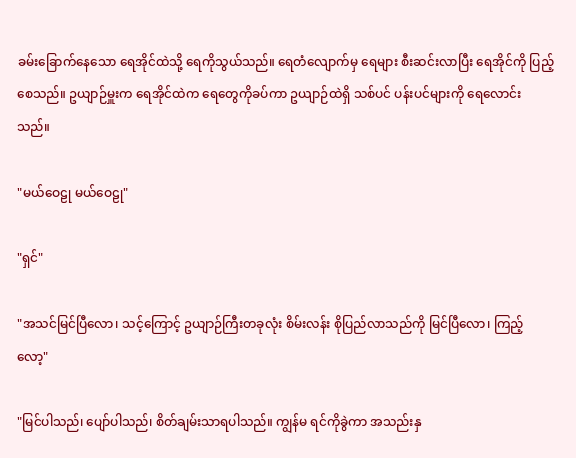ခမ်းခြောက်နေသော ရေအိုင်ထဲသို့ ရေကိုသွယ်သည်။ ရေတံလျောက်မှ ရေများ စီးဆင်းလာပြီး ရေအိုင်ကို ပြည့်စေသည်။ ဥယျာဉ်မှူးက ရေအိုင်ထဲက ရေတွေကိုခပ်ကာ ဥယျာဉ်ထဲရှိ သစ်ပင် ပန်းပင်များကို ရေလောင်းသည်။

"မယ်ဝေဠု မယ်ဝေဠု"

"ရှင်"

"အသင်မြင်ပြီလော၊ သင့်ကြောင့် ဥယျာဉ်ကြီးတခုလုံး စိမ်းလန်း စိုပြည်လာသည်ကို မြင်ပြီလော၊ ကြည့်လော့"

"မြင်ပါသည်၊ ပျော်ပါသည်၊ စိတ်ချမ်းသာရပါသည်။ ကျွန်မ ရင်ကိုခွဲကာ အသည်းနှ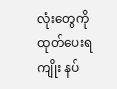လုံးတွေကို ထုတ်ပေးရကျိုး နပ်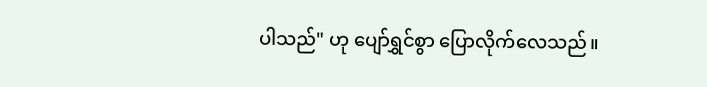ပါသည်" ဟု ပျော်ရွှင်စွာ ပြောလိုက်လေသည်။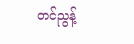တင်ညွန့်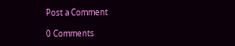Post a Comment

0 Comments